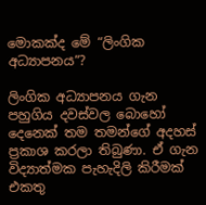මොකක්ද මේ “ලිංගික අධ්‍යාපනය”?

ලිංගික අධ්‍යාපනය ගැන පහුගිය දවස්වල බොහෝ දෙනෙක් තම තමන්ගේ අදහස් ප්‍රකාශ කරලා තිබුණා. ඒ ගැන විද්‍යාත්මක පැහැදිලි කිරීමක් එකතු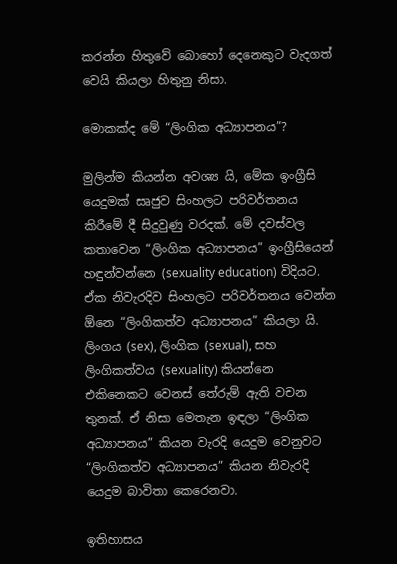කරන්න හිතුවේ බොහෝ දෙනෙකුට වැදගත් වෙයි කියලා හිතුනු නිසා.

මොකක්ද මේ “ලිංගික අධ්‍යාපනය”?

මුලින්ම කියන්න අවශ්‍ය යි, මේක ඉංග්‍රීසි යෙදුමක් සෘජුව සිංහලට පරිවර්තනය කිරීමේ දී සිදුවුණු වරදක්. මේ දවස්වල කතාවෙන “ලිංගික අධ්‍යාපනය” ඉංග්‍රීසියෙන් හඳුන්වන්නෙ (sexuality education) විදියට. ඒක නිවැරදිව සිංහලට පරිවර්තනය වෙන්න ඕනෙ “ලිංගිකත්ව අධ්‍යාපනය” කියලා යි. ලිංගය (sex), ලිංගික (sexual), සහ ලිංගිකත්වය (sexuality) කියන්නෙ එකිනෙකට වෙනස් තේරුම් ඇති වචන තුනක්. ඒ නිසා මෙතැන ඉඳලා “ලිංගික අධ්‍යාපනය” කියන වැරදි යෙදුම වෙනුවට “ලිංගිකත්ව අධ්‍යාපනය” කියන නිවැරදි යෙදුම බාවිතා කෙරෙනවා.

ඉතිහාසය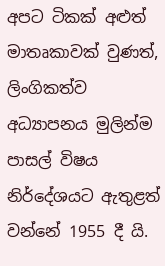අපට ටිකක් අළුත් මාතෘකාවක් වුණත්, ලිංගිකත්ව අධ්‍යාපනය මුලින්ම පාසල් විෂය නිර්දේශයට ඇතුළත් වන්නේ 1955 දී යි.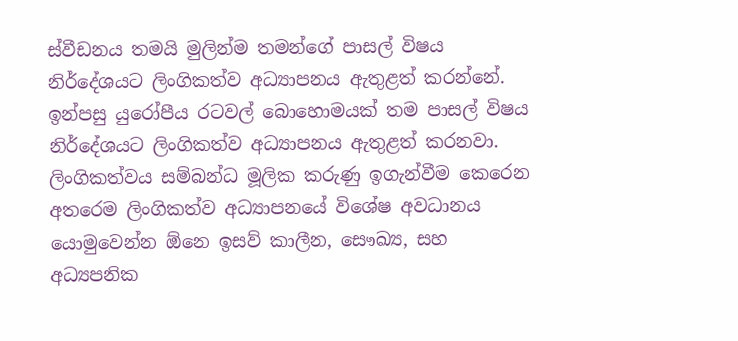ස්වීඩනය තමයි මුලින්ම තමන්ගේ පාසල් විෂය නිර්දේශයට ලිංගිකත්ව අධ්‍යාපනය ඇතුළත් කරන්නේ. ඉන්පසු යුරෝපීය රටවල් බොහොමයක් තම පාසල් විෂය නිර්දේශයට ලිංගිකත්ව අධ්‍යාපනය ඇතුළත් කරනවා. ලිංගිකත්වය සම්බන්ධ මූලික කරුණු ඉගැන්වීම කෙරෙන අතරෙම ලිංගිකත්ව අධ්‍යාපනයේ විශේෂ අවධානය යොමුවෙන්න ඕනෙ ඉසව් කාලීන, සෞඛ්‍ය, සහ අධ්‍යපනික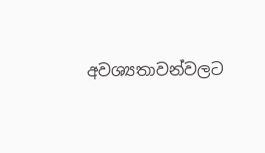අවශ්‍යතාවන්වලට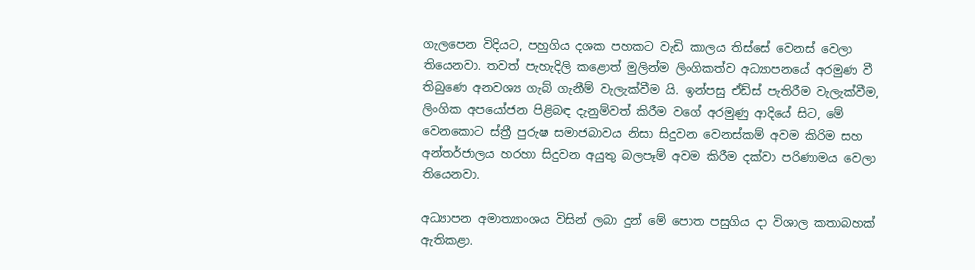ගැලපෙන විදියට, පහුගිය දශක පහකට වැඩි කාලය තිස්සේ වෙනස් වෙලා තියෙනවා. තවත් පැහැදිලි කළොත් මුලින්ම ලිංගිකත්ව අධ්‍යාපනයේ අරමුණ වී තිබුණෙ අනවශ්‍ය ගැබ් ගැනීම් වැලැක්වීම යි. ඉන්පසු ඒඩ්ස් පැතිරීම වැලැක්වීම, ලිංගික අපයෝජන පිළිබඳ දැනුම්වත් කිරීම වගේ අරමුණු ආදියේ සිට, මේ වෙනකොට ස්ත්‍රී පුරුෂ සමාජබාවය නිසා සිදුවන වෙනස්කම් අවම කිරිම සහ අන්තර්ජාලය හරහා සිදුවන අයුතු බලපෑම් අවම කිරීම දක්වා පරිණාමය වෙලා තියෙනවා.

අධ්‍යාපන අමාත්‍යාංශය විසින් ලබා දුන් මේ පොත පසුගිය දා විශාල කතාබහක් ඇතිකළා.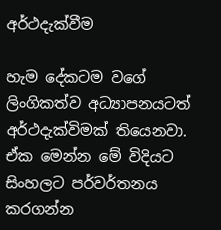අර්ථදැක්වීම

හැම දේකටම වගේ ලිංගිකත්ව අධ්‍යාපනයටත් අර්ථදැක්විමක් තියෙනවා. ඒක මෙන්න මේ විදියට සිංහලට පර්වර්තනය කරගන්න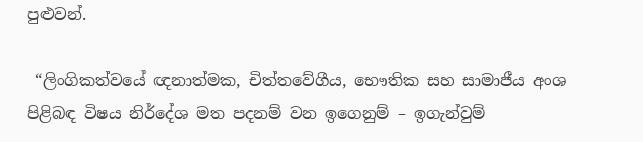පුළුවන්.

 “ලිංගිකත්වයේ ඥනාත්මක, චිත්තවේගීය, භෞතික සහ සාමාජීය අංශ පිළිබඳ විෂය නිර්දේශ මත පදනම් වන ඉගෙනුම් – ඉගැන්වුම්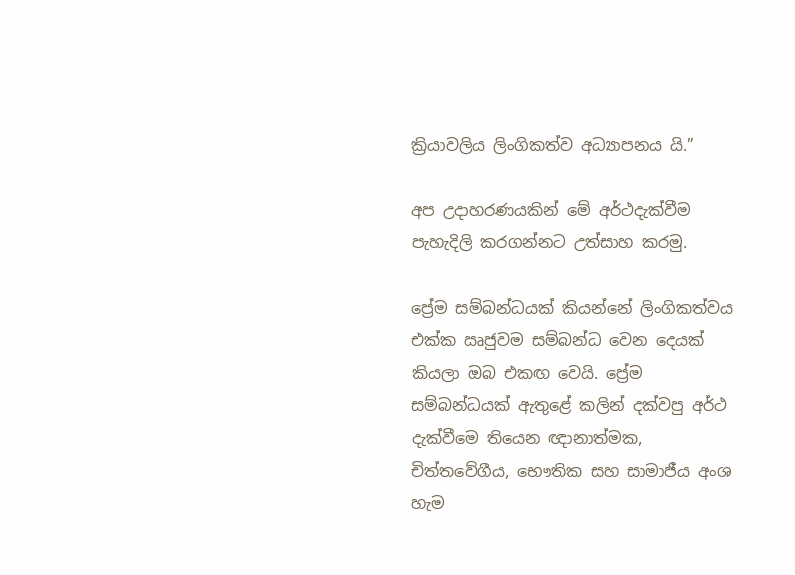ක්‍රියාවලිය ලිංගිකත්ව අධ්‍යාපනය යි.”

අප උදාහරණයකින් මේ අර්ථදැක්වීම පැහැදිලි කරගන්නට උත්සාහ කරමු.

ප්‍රේම සම්බන්ධයක් කියන්නේ ලිංගිකත්වය එක්ක ඍජුවම සම්බන්ධ වෙන දෙයක් කියලා ඔබ එකඟ වෙයි. ප්‍රේම සම්බන්ධයක් ඇතුළේ කලින් දක්වපු අර්ථ දැක්වීමෙ තියෙන ඥානාත්මක, චිත්තවේගීය, භෞතික සහ සාමාජීය අංශ හැම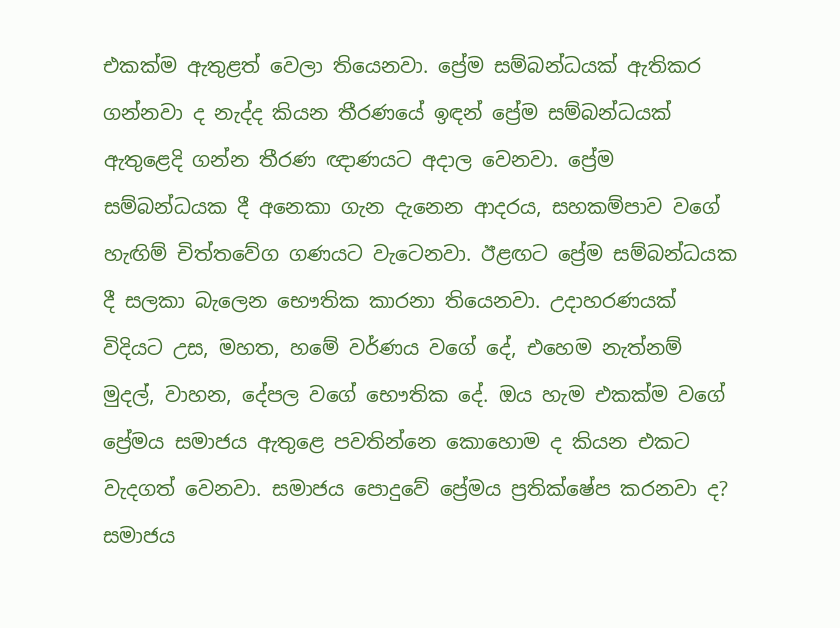එකක්ම ඇතුළත් වෙලා තියෙනවා. ප්‍රේම සම්බන්ධයක් ඇතිකර ගන්නවා ද නැද්ද කියන තීරණයේ ඉඳන් ප්‍රේම සම්බන්ධයක් ඇතුළෙදි ගන්න තීරණ ඥාණයට අදාල වෙනවා. ප්‍රේම සම්බන්ධයක දී අනෙකා ගැන දැනෙන ආදරය, සහකම්පාව වගේ හැඟිම් චිත්තවේග ගණයට වැටෙනවා. ඊළඟට ප්‍රේම සම්බන්ධයක දී සලකා බැලෙන භෞතික කාරනා තියෙනවා. උදාහරණයක් විදියට උස, මහත, හමේ වර්ණය වගේ දේ, එහෙම නැත්නම් මුදල්, වාහන, දේපල වගේ භෞතික දේ. ඔය හැම එකක්ම වගේ ප්‍රේමය සමාජය ඇතුළෙ පවතින්නෙ කොහොම ද කියන එකට වැදගත් වෙනවා. සමාජය පොදුවේ ප්‍රේමය ප්‍රතික්ෂේප කරනවා ද? සමාජය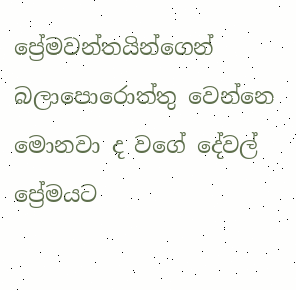ප්‍රේමවන්තයින්ගෙන් බලාපොරොත්තු වෙන්නෙ මොනවා ද වගේ දේවල් ප්‍රේමයට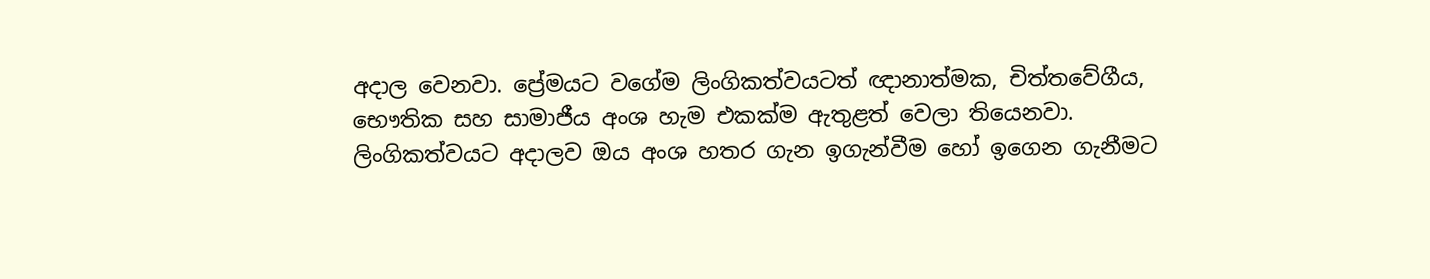අදාල වෙනවා. ප්‍රේමයට වගේම ලිංගිකත්වයටත් ඥානාත්මක, චිත්තවේගීය, භෞතික සහ සාමාජීය අංශ හැම එකක්ම ඇතුළත් වෙලා තියෙනවා. ලිංගිකත්වයට අදාලව ඔය අංශ හතර ගැන ඉගැන්වීම හෝ ඉගෙන ගැනීමට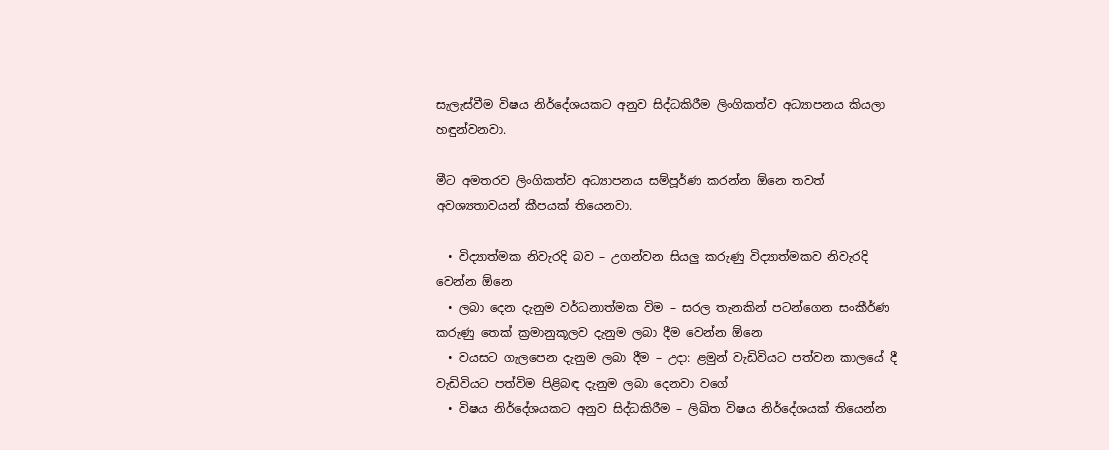සැලැස්වීම විෂය නිර්දේශයකට අනුව සිද්ධකිරීම ලිංගිකත්ව අධ්‍යාපනය කියලා හඳුන්වනවා.

මීට අමතරව ලිංගිකත්ව අධ්‍යාපනය සම්පූර්ණ කරන්න ඕනෙ තවත් අවශ්‍යතාවයන් කීපයක් තියෙනවා.

  • විද්‍යාත්මක නිවැරදි බව – උගන්වන සියලු කරුණු විද්‍යාත්මකව නිවැරදි වෙන්න ඕනෙ
  • ලබා දෙන දැනුම වර්ධනාත්මක විම – සරල තැනකින් පටන්ගෙන සංකීර්ණ කරුණු තෙක් ක්‍රමානුකූලව දැනුම ලබා දීම වෙන්න ඕනෙ
  • වයසට ගැලපෙන දැනුම ලබා දීම – උදා: ළමුන් වැඩිවියට පත්වන කාලයේ දී වැඩිවියට පත්විම පිළිබඳ දැනුම ලබා දෙනවා වගේ
  • විෂය නිර්දේශයකට අනුව සිද්ධකිරීම – ලිඛිත විෂය නිර්දේශයක් තියෙන්න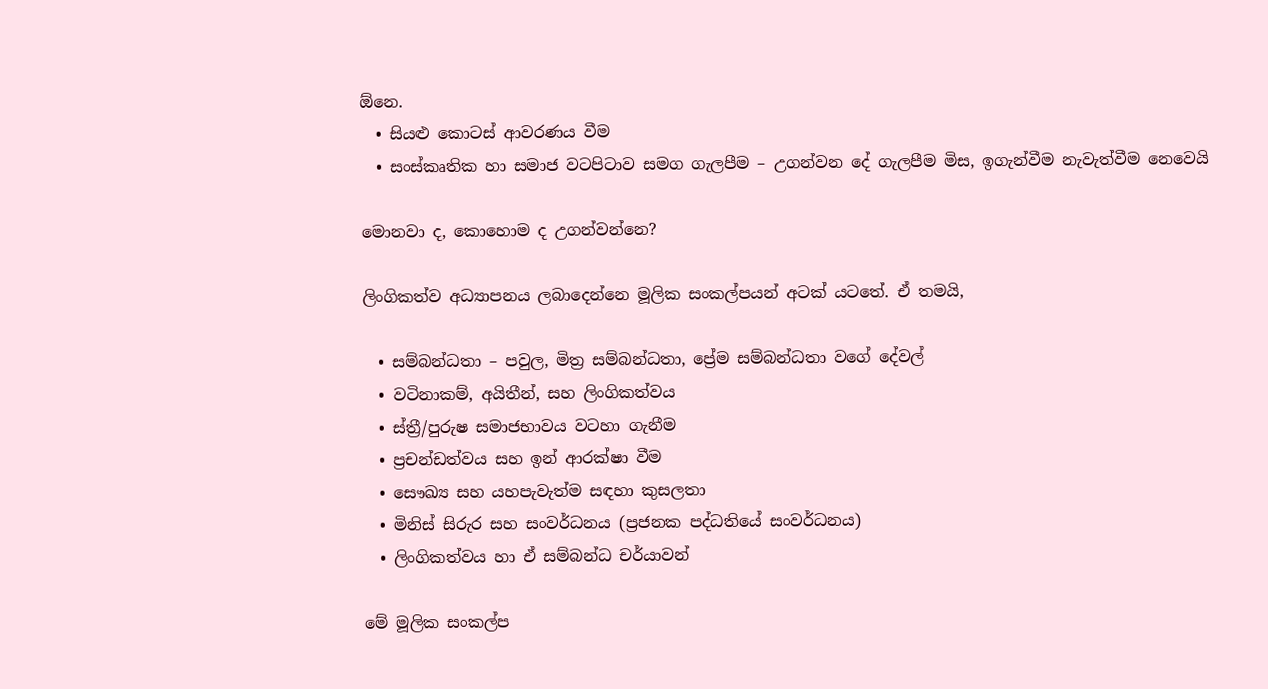ඕනෙ.
  • සියළු කොටස් ආවරණය වීම
  • සංස්කෘතික හා සමාජ වටපිටාව සමග ගැලපීම – උගන්වන දේ ගැලපීම මිස, ඉගැන්වීම නැවැත්වීම නෙවෙයි

මොනවා ද, කොහොම ද උගන්වන්නෙ?

ලිංගිකත්ව අධ්‍යාපනය ලබාදෙන්නෙ මූලික සංකල්පයන් අටක් යටතේ. ඒ තමයි,

  • සම්බන්ධතා – පවුල, මිත්‍ර සම්බන්ධතා, ප්‍රේම සම්බන්ධතා වගේ දේවල්
  • වටිනාකම්, අයිතීන්, සහ ලිංගිකත්වය
  • ස්ත්‍රී/පුරුෂ සමාජභාවය වටහා ගැනීම
  • ප්‍රචන්ඩත්වය සහ ඉන් ආරක්ෂා වීම
  • සෞඛ්‍ය සහ යහපැවැත්ම සඳහා කුසලතා
  • මිනිස් සිරුර සහ සංවර්ධනය (ප්‍රජනක පද්ධතියේ සංවර්ධනය)
  • ලිංගිකත්වය හා ඒ සම්බන්ධ චර්යාවන්

මේ මූලික සංකල්ප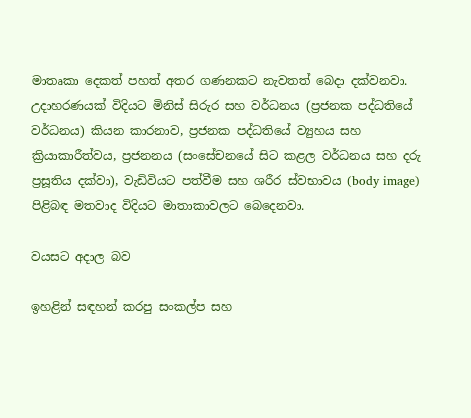මාතෘකා දෙකත් පහත් අතර ගණනකට නැවතත් බෙදා දක්වනවා. උදාහරණයක් විදියට මිනිස් සිරුර සහ වර්ධනය (ප්‍රජනක පද්ධතියේ වර්ධනය) කියන කාරනාව, ප්‍රජනක පද්ධතියේ ව්‍යුහය සහ ක්‍රියාකාරීත්වය, ප්‍රජනනය (සංසේචනයේ සිට කළල වර්ධනය සහ දරු ප්‍රසූතිය දක්වා), වැඩිවියට පත්වීම සහ ශරීර ස්වභාවය (body image) පිළිබඳ මතවාද විදියට මාතාකාවලට බෙදෙනවා.

වයසට අදාල බව

ඉහළින් සඳහන් කරපු සංකල්ප සහ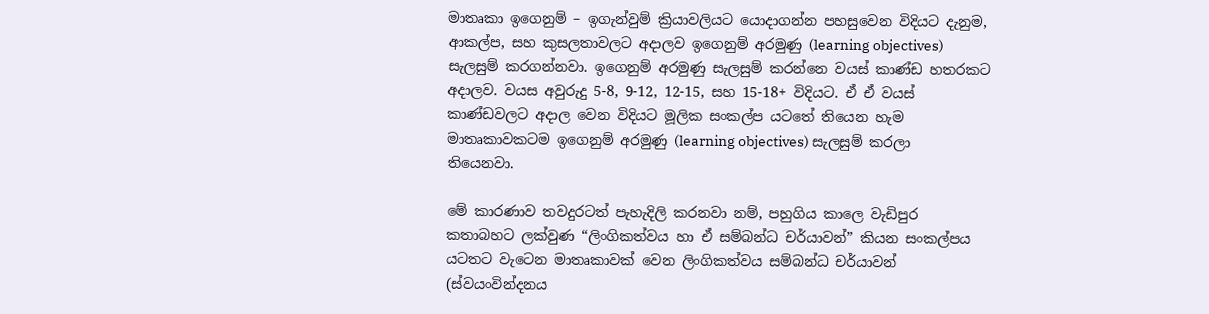මාතෘකා ඉගෙනුම් – ඉගැන්වුම් ක්‍රියාවලියට යොදාගන්න පහසුවෙන විදියට දැනුම, ආකල්ප, සහ කුසලතාවලට අදාලව ඉගෙනුම් අරමුණු (learning objectives) සැලසුම් කරගන්නවා. ඉගෙනුම් අරමුණු සැලසුම් කරන්නෙ වයස් කාණ්ඩ හතරකට අදාලව. වයස අවුරුදු 5-8, 9-12, 12-15, සහ 15-18+ විදියට. ඒ ඒ වයස් කාණ්ඩවලට අදාල වෙන විදියට මූලික සංකල්ප යටතේ තියෙන හැම මාතෘකාවකටම ඉගෙනුම් අරමුණු (learning objectives) සැලසුම් කරලා තියෙනවා.

මේ කාරණාව තවදුරටත් පැහැදිලි කරනවා නම්, පහුගිය කාලෙ වැඩිපුර කතාබහට ලක්වුණ “ලිංගිකත්වය හා ඒ සම්බන්ධ චර්යාවන්” කියන සංකල්පය යටතට වැටෙන මාතෘකාවක් වෙන ලිංගිකත්වය සම්බන්ධ චර්යාවන් (ස්වයංවින්දනය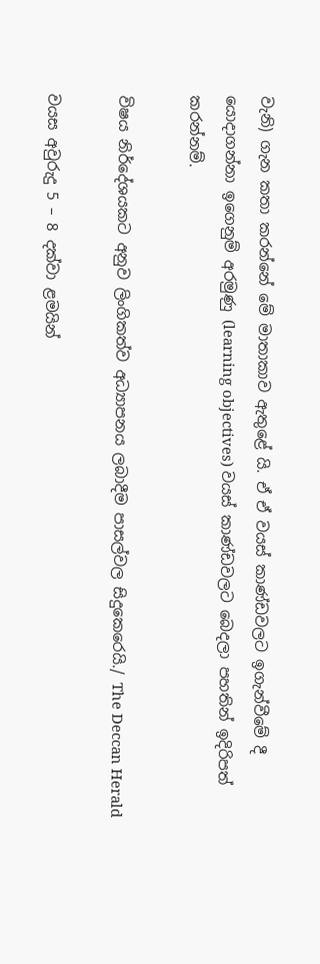වැනි) ගැන කතා කරන්නේ මේ මාතාකාව ඇතුළේ යි. ඒ ඒ වයස් කාණ්ඩවලට ඉගැන්වීමේ දී යොදාගන්නා ඉගෙනුම් අරමුණු (learning objectives) වයස් කාණ්ඩවලට බෙදලා පහතින් ඉදිරිපත් කරන්නම්.

විෂය නිර්දේශයකට අනුව ලිංගිකත්ව අධ්‍යාපනය ලබාදීම පාසල්වල සිදුකෙරෙයි./ The Deccan Herald

වයස අවුරුදු 5 – 8 දක්වා ළමයින්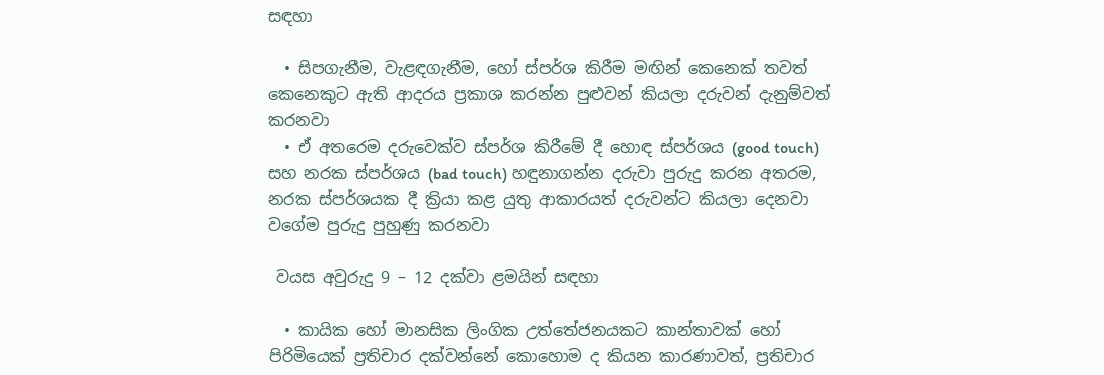සඳහා

  • සිපගැනීම, වැළඳගැනීම, හෝ ස්පර්ශ කිරීම මඟින් කෙනෙක් තවත් කෙනෙකුට ඇති ආදරය ප්‍රකාශ කරන්න පුළුවන් කියලා දරුවන් දැනුම්වත් කරනවා
  • ඒ අතරෙම දරුවෙක්ව ස්පර්ශ කිරීමේ දී හොඳ ස්පර්ශය (good touch) සහ නරක ස්පර්ශය (bad touch) හඳුනාගන්න දරුවා පුරුදු කරන අතරම, නරක ස්පර්ශයක දී ක්‍රියා කළ යුතු ආකාරයත් දරුවන්ට කියලා දෙනවා වගේම පුරුදු පුහුණු කරනවා

 වයස අවුරුදු 9 – 12 දක්වා ළමයින් සඳහා

  • කායික හෝ මානසික ලිංගික උත්තේජනයකට කාන්තාවක් හෝ පිරිමියෙක් ප්‍රතිචාර දක්වන්නේ කොහොම ද කියන කාරණාවත්, ප්‍රතිචාර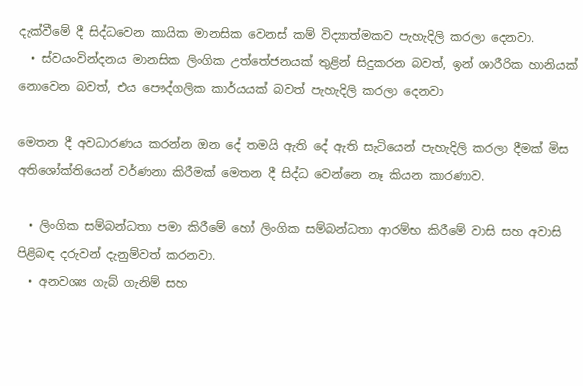දැක්වීමේ දී සිද්ධවෙන කායික මානසික වෙනස් කම් විද්‍යාත්මකව පැහැදිලි කරලා දෙනවා.
  • ස්වයංවින්දනය මානසික ලිංගික උත්තේජනයක් තුළින් සිදුකරන බවත්, ඉන් ශාරීරික හානියක් නොවෙන බවත්, එය පෞද්ගලික කාර්යයක් බවත් පැහැදිලි කරලා දෙනවා

මෙතන දී අවධාරණය කරන්න ඔන දේ තමයි ඇති දේ ඇති සැටියෙන් පැහැදිලි කරලා දීමක් මිස අතිශෝක්තියෙන් වර්ණනා කිරීමක් මෙතන දී සිද්ධ වෙන්නෙ නෑ කියන කාරණාව.

  • ලිංගික සම්බන්ධතා පමා කිරීමේ හෝ ලිංගික සම්බන්ධතා ආරම්භ කිරීමේ වාසි සහ අවාසි පිළිබඳ දරුවන් දැනුම්වත් කරනවා.
  • අනවශ්‍ය ගැබ් ගැනිම් සහ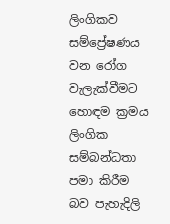ලිංගිකව සම්ප්‍රේෂණය වන රෝග වැලැක්වීමට හොඳම ක්‍රමය ලිංගික සම්බන්ධතා පමා කිරීම බව පැහැදිලි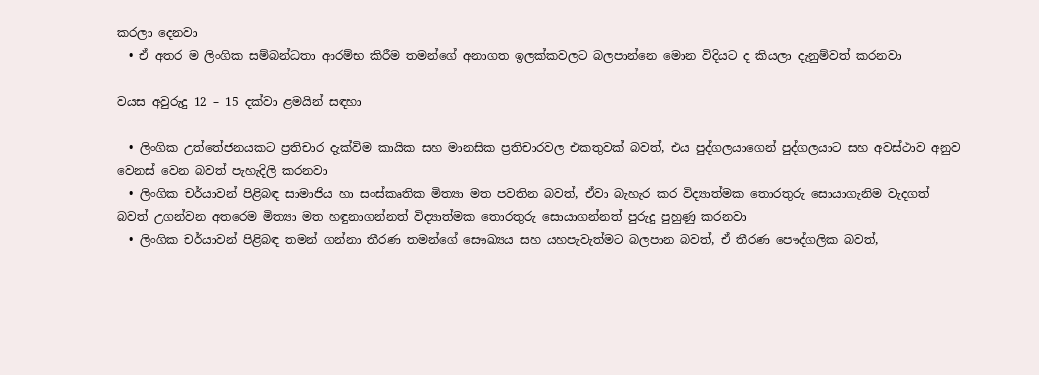කරලා දෙනවා
  • ඒ අතර ම ලිංගික සම්බන්ධතා ආරම්භ කිරීම තමන්ගේ අනාගත ඉලක්කවලට බලපාන්නෙ මොන විදියට ද කියලා දැනුම්වත් කරනවා

වයස අවුරුදු 12 – 15 දක්වා ළමයින් සඳහා

  • ලිංගික උත්තේජනයකට ප්‍රතිචාර දැක්විම කායික සහ මානසික ප්‍රතිචාරවල එකතුවක් බවත්, එය පුද්ගලයාගෙන් පුද්ගලයාට සහ අවස්ථාව අනුව වෙනස් වෙන බවත් පැහැදිලි කරනවා
  • ලිංගික චර්යාවන් පිළිබඳ සාමාජිය හා සංස්කෘතික මිත්‍යා මත පවතින බවත්, ඒවා බැහැර කර විද්‍යාත්මක තොරතුරු සොයාගැනිම වැදගත් බවත් උගන්වන අතරෙම මිත්‍යා මත හඳුනාගන්නත් විද්‍යාත්මක තොරතුරු සොයාගන්නත් පුරුදු පුහුණු කරනවා
  • ලිංගික චර්යාවන් පිළිබඳ තමන් ගන්නා තීරණ තමන්ගේ සෞඛ්‍යය සහ යහපැවැත්මට බලපාන බවත්, ඒ තීරණ පෞද්ගලික බවත්,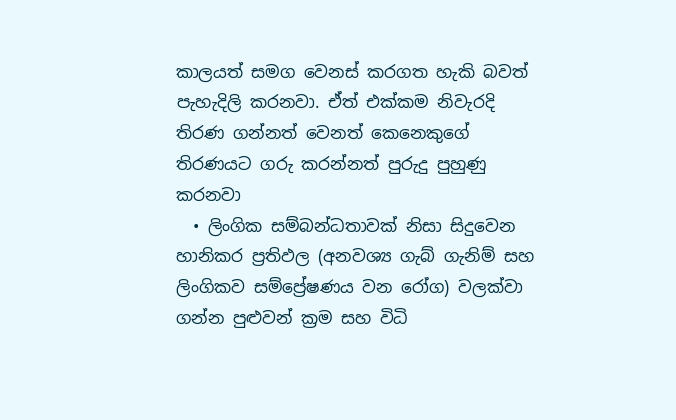කාලයත් සමග වෙනස් කරගත හැකි බවත් පැහැදිලි කරනවා. ඒත් එක්කම නිවැරදි තිරණ ගන්නත් වෙනත් කෙනෙකුගේ තිරණයට ගරු කරන්නත් පුරුදු පුහුණු කරනවා
  • ලිංගික සම්බන්ධතාවක් නිසා සිදුවෙන හානිකර ප්‍රතිඵල (අනවශ්‍ය ගැබ් ගැනිම් සහ ලිංගිකව සම්ප්‍රේෂණය වන රෝග) වලක්වා ගන්න පුළුවන් ක්‍රම සහ විධි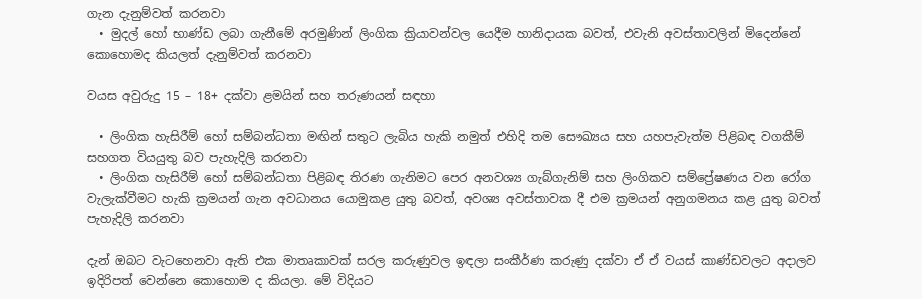ගැන දැනුම්වත් කරනවා
  • මුදල් හෝ භාණ්ඩ ලබා ගැනීමේ අරමුණින් ලිංගික ක්‍රියාවන්වල යෙදීම හානිදායක බවත්, එවැනි අවස්තාවලින් මිදෙන්නේ කොහොමද කියලත් දැනුම්වත් කරනවා

වයස අවුරුදු 15 – 18+ දක්වා ළමයින් සහ තරුණයන් සඳහා

  • ලිංගික හැසිරීම් හෝ සම්බන්ධතා මඟින් සතුට ලැබිය හැකි නමුත් එහිදි තම සෞඛ්‍යය සහ යහපැවැත්ම පිළිබඳ වගකීම් සහගත වියයුතු බව පැහැදිලි කරනවා
  • ලිංගික හැසිරීම් හෝ සම්බන්ධතා පිළිබඳ තිරණ ගැනිමට පෙර අනවශ්‍ය ගැබ්ගැනිම් සහ ලිංගිකව සම්ප්‍රේෂණය වන රෝග වැලැක්වීමට හැකි ක්‍රමයන් ගැන අවධානය යොමුකළ යුතු බවත්, අවශ්‍ය අවස්තාවක දී එම ක්‍රමයන් අනුගමනය කළ යුතු බවත් පැහැදිලි කරනවා

දැන් ඔබට වැටහෙනවා ඇති එක මාතෘකාවක් සරල කරුණුවල ඉඳලා සංකීර්ණ කරුණු දක්වා ඒ ඒ වයස් කාණ්ඩවලට අදාලව ඉදිරිපත් වෙන්නෙ කොහොම ද කියලා. මේ විදියට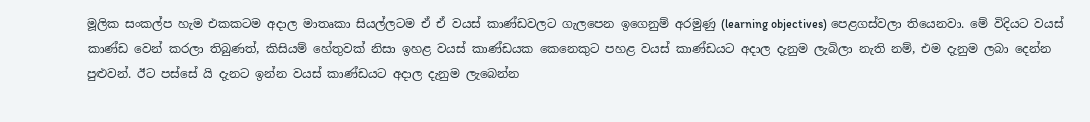මූලික සංකල්ප හැම එකකටම අදාල මාතෘකා සියල්ලටම ඒ ඒ වයස් කාණ්ඩවලට ගැලපෙන ඉගෙනුම් අරමුණු (learning objectives) පෙළගස්වලා තියෙනවා. මේ විදියට වයස් කාණ්ඩ වෙන් කරලා තිබුණත්, කිසියම් හේතුවක් නිසා ඉහළ වයස් කාණ්ඩයක කෙනෙකුට පහළ වයස් කාණ්ඩයට අදාල දැනුම ලැබිලා නැති නම්, එම දැනුම ලබා දෙන්න පුළුවන්. ඊට පස්සේ යි දැනට ඉන්න වයස් කාණ්ඩයට අදාල දැනුම ලැබෙන්න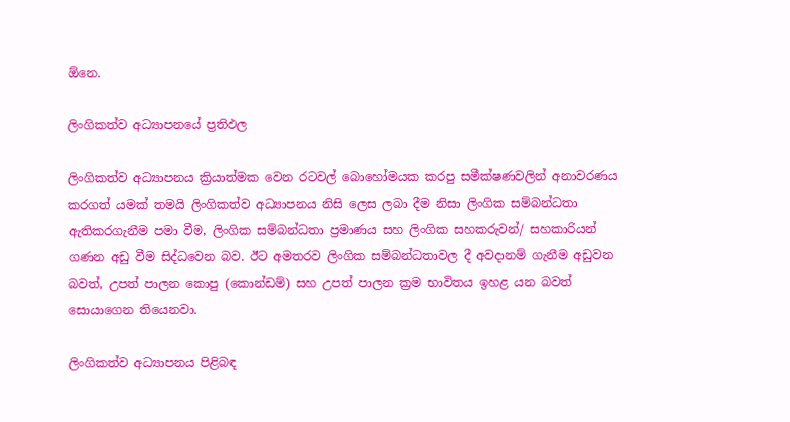ඕනෙ.

ලිංගිකත්ව අධ්‍යාපනයේ ප්‍රතිඵල

ලිංගිකත්ව අධ්‍යාපනය ක්‍රියාත්මක වෙන රටවල් බොහෝමයක කරපු සමීක්ෂණවලින් අනාවරණය කරගත් යමක් තමයි ලිංගිකත්ව අධ්‍යාපනය නිසි ලෙස ලබා දීම නිසා ලිංගික සම්බන්ධතා ඇතිකරගැනීම පමා වීම, ලිංගික සම්බන්ධතා ප්‍රමාණය සහ ලිංගික සහකරුවන්/ සහකාරියන් ගණන අඩු වීම සිද්ධවෙන බව. ඊට අමතරව ලිංගික සම්බන්ධතාවල දී අවදානම් ගැනීම අඩුවන බවත්, උපත් පාලන කොපු (කොන්ඩම්) සහ උපත් පාලන ක්‍රම භාවිතය ඉහළ යන බවත් සොයාගෙන තියෙනවා.

ලිංගිකත්ව අධ්‍යාපනය පිළිබඳ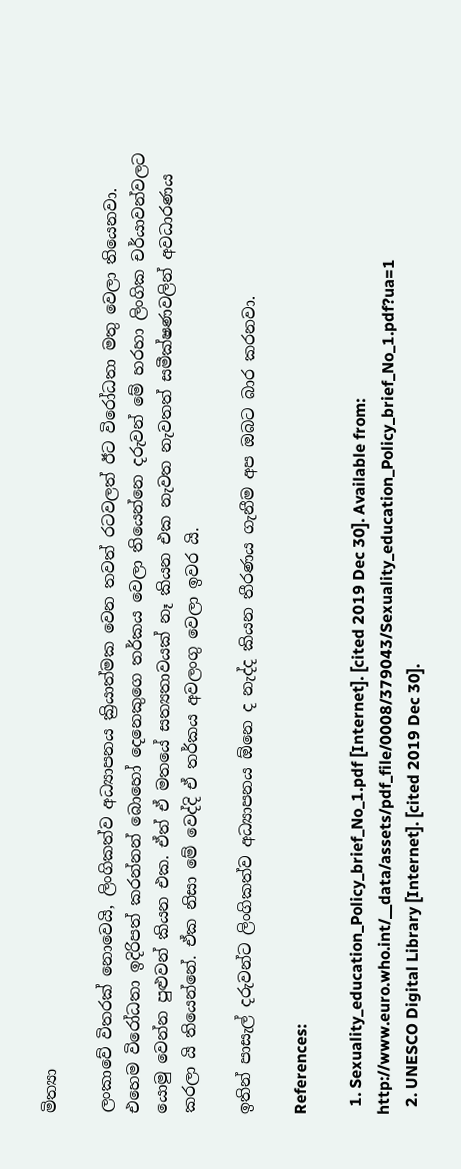මිත්‍යා

ලංකාවේ විතරක් නොවෙයි, ලිංගිකත්ව අධ්‍යාපනය ක්‍රියාත්මක වෙන තවත් රටවලත් ඊට විරෝධතා මතු වෙලා තියෙනවා. එහෙම විරෝධතා ඉදිරිපත් කරන්නන් බොහෝ දෙනෙකුගෙ තර්කය වෙලා තියෙන්නෙ දරුවන් මේ හරහා ලිංගික චර්යාවන්වලට යොමු වෙන්න පුළුවන් කියන එක. ඒත් ඒ මතයේ සත්‍යතාවයක් නෑ කියන එක නැවත නැවතත් සමීක්ෂණවලින් අවධාරණය කරලා යි තියෙන්නේ. ඒක නිසා මේ වෙද්දි ඒ තර්කය අවලංගු වෙලා ඉවර යි.

ඉතින් පාසැල් දරුවන්ට ලිංගිකත්ව අධ්‍යාපනය ඕනෙ ද නැද්ද කියන තීරණය ගැනීම අප ඔබට බාර කරනවා.

References:

  1. Sexuality_education_Policy_brief_No_1.pdf [Internet]. [cited 2019 Dec 30]. Available from: http://www.euro.who.int/__data/assets/pdf_file/0008/379043/Sexuality_education_Policy_brief_No_1.pdf?ua=1
  2. UNESCO Digital Library [Internet]. [cited 2019 Dec 30].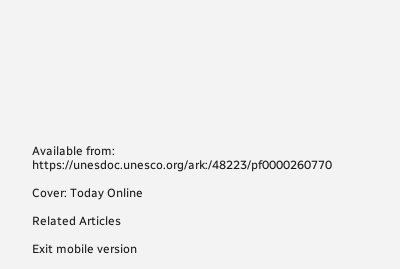Available from: https://unesdoc.unesco.org/ark:/48223/pf0000260770

Cover: Today Online

Related Articles

Exit mobile version